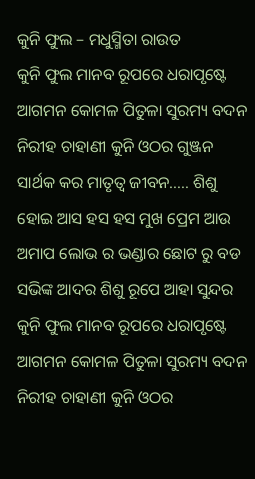କୁନି ଫୁଲ – ମଧୁସ୍ମିତା ରାଉତ
କୁନି ଫୁଲ ମାନବ ରୂପରେ ଧରାପୃଷ୍ଟେ ଆଗମନ କୋମଳ ପିତୁଳା ସୁରମ୍ୟ ବଦନ ନିରୀହ ଚାହାଣୀ କୁନି ଓଠର ଗୁଞ୍ଜନ ସାର୍ଥକ କର ମାତୃତ୍ୱ ଜୀବନ….. ଶିଶୁ ହୋଇ ଆସ ହସ ହସ ମୁଖ ପ୍ରେମ ଆଉ ଅମାପ ଲୋଭ ର ଭଣ୍ଡାର ଛୋଟ ରୁ ବଡ ସଭିଙ୍କ ଆଦର ଶିଶୁ ରୂପେ ଆହା ସୁନ୍ଦର
କୁନି ଫୁଲ ମାନବ ରୂପରେ ଧରାପୃଷ୍ଟେ ଆଗମନ କୋମଳ ପିତୁଳା ସୁରମ୍ୟ ବଦନ ନିରୀହ ଚାହାଣୀ କୁନି ଓଠର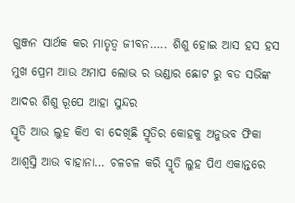ଗୁଞ୍ଜନ ସାର୍ଥକ କର ମାତୃତ୍ୱ ଜୀବନ….. ଶିଶୁ ହୋଇ ଆସ ହସ ହସ ମୁଖ ପ୍ରେମ ଆଉ ଅମାପ ଲୋଭ ର ଭଣ୍ଡାର ଛୋଟ ରୁ ବଡ ସଭିଙ୍କ ଆଦର ଶିଶୁ ରୂପେ ଆହା ସୁନ୍ଦର
ସ୍ମୃତି ଆଉ ଲୁହ କିଏ ବା ଦେଖିଛି ସ୍ମୃତିର କୋହକୁ ଅନୁଭବ ଫିକା ଆଶ୍ବସ୍ତି ଆଉ ବାହାନା… ଚଳଚଳ କରି ସ୍ମୃତି ଲୁହ ପିଏ ଏକାନ୍ତରେ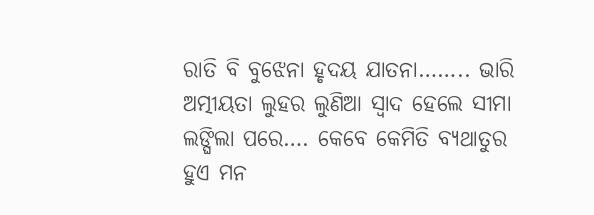ରାତି ବି ବୁଝେନା ହୃଦୟ ଯାତନା…….. ଭାରି ଅତ୍ମୀୟତା ଲୁହର ଲୁଣିଆ ସ୍ୱାଦ ହେଲେ ସୀମା ଲଙ୍ଘିଲା ପରେ…. କେବେ କେମିତି ବ୍ୟଥାତୁର ହୁଏ ମନ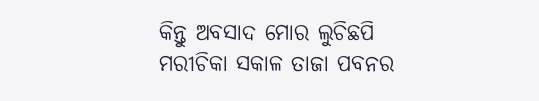କିନ୍ତୁ ଅବସାଦ ମୋର ଲୁଚିଛପି
ମରୀଚିକା ସକାଳ ତାଜା ପବନର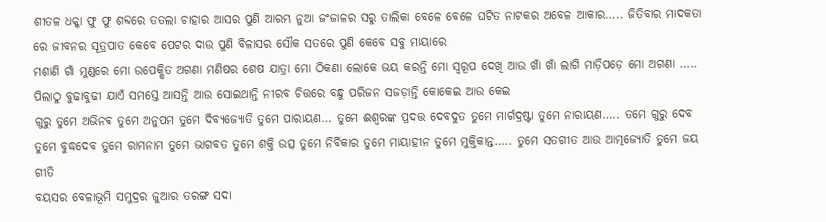ଶୀତଳ ଧକ୍କା ଫୁ ଫୁ ଶବ୍ଦରେ ତତଲା ଚାହାର ଆସର ପୁଣି ଆରମ୍ଭ ନୁଆ ଜଂଜାଳର ସରୁ ତାଲିକା ବେଳେ ବେଳେ ଘଟିତ ନାଟକର ଅବେଳ ଆକାର….. ଜିତିବାର ମାଦକତା ରେ ଜୀବନର ସୂତ୍ରପାତ କେବେ ପେଟର ଦାଉ ପୁଣି ବିଳାସର ସୌକ ସତରେ ପୁଣି କେବେ ସବୁ ମାୟାରେ
ମଶାଣି ଗାଁ ମୁଣ୍ଡରେ ମୋ ଉପେକ୍ଷିତ ଅଗଣା ମଣିଷର ଶେଷ ଯାତ୍ରା ମୋ ଠିକଣା ଲୋକେ ଭୟ କରନ୍ତି ମୋ ସ୍ୱରୂପ ଦେଖି ଆଉ ଖାଁ ଖାଁ ଲାଗି ମାଡ଼ିପଡ଼େ ମୋ ଅଗଣା ….. ପିଲାଠୁ ବୁଢାବୁଢୀ ଯାଏଁ ସମସ୍ତେ ଆସନ୍ତି ଆଉ ସୋଇଥାନ୍ତି ନୀରବ ଚିତ୍ତରେ ବନ୍ଧୁ ପରିଜନ ସଜଡ଼ାନ୍ତି କୋକେଇ ଆଉ କେଇ
ଗୁରୁ ତୁମେ ଅଭିନଵ ତୁମେ ଅନୁପମ ତୁମେ ଦିବ୍ୟଜ୍ୟୋତି ତୁମେ ପାରାୟଣ… ତୁମେ ଈଶ୍ୱରଙ୍କ ପ୍ରଦତ୍ତ ଦେବଦୁତ ତୁମେ ମାର୍ଗଦ୍ରଷ୍ଟା ତୁମେ ନାରାୟଣ….. ତମେ ଗୁରୁ ଦେବ ତୁମେ ବୁଦ୍ଧଦେବ ତୁମେ ରାମନାମ ତୁମେ ଭାଗବତ ତୁମେ ଶକ୍ତି ଉତ୍ସ ତୁମେ ନିର୍ବିକାର ତୁମେ ମାୟାହୀନ ତୁମେ ମୁକ୍ତିକାନ୍ତ….. ତୁମେ ସତଗୀତ ଆଉ ଆତ୍ମଜ୍ୟୋତି ତୁମେ ଜୟ ଗୀତି
ବୟସର ବେଳାଭୂମି ସମୁଦ୍ରର ଜୁଆର ତରଙ୍ଗ ସଦା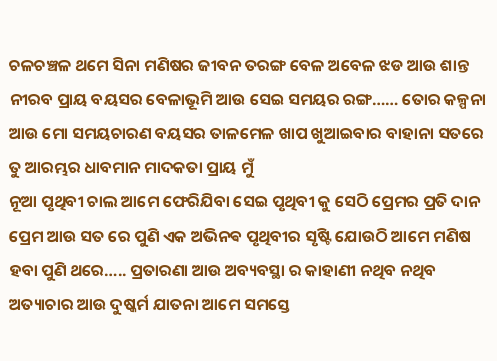ଚଳଚଞ୍ଚଳ ଥମେ ସିନା ମଣିଷର ଜୀବନ ତରଙ୍ଗ ବେଳ ଅବେଳ ଝଡ ଆଉ ଶାନ୍ତ ନୀରବ ପ୍ରାୟ ବୟସର ବେଳାଭୂମି ଆଉ ସେଇ ସମୟର ରଙ୍ଗ…… ତୋର କଳ୍ପନା ଆଉ ମୋ ସମୟଚାରଣ ବୟସର ତାଳମେଳ ଖାପ ଖୁଆଇବାର ବାହାନା ସତରେ ତୁ ଆରମ୍ଭର ଧାବମାନ ମାଦକତା ପ୍ରାୟ ମୁଁ
ନୂଆ ପୃଥିବୀ ଚାଲ ଆମେ ଫେରିଯିବା ସେଇ ପୃଥିବୀ କୁ ସେଠି ପ୍ରେମର ପ୍ରତି ଦାନ ପ୍ରେମ ଆଉ ସତ ରେ ପୁଣି ଏକ ଅଭିନଵ ପୃଥିବୀର ସୃଷ୍ଟି ଯୋଉଠି ଆମେ ମଣିଷ ହବା ପୁଣି ଥରେ….. ପ୍ରତାରଣା ଆଉ ଅବ୍ୟବସ୍ଥା ର କାହାଣୀ ନଥିବ ନଥିବ ଅତ୍ୟାଚାର ଆଉ ଦୁଷ୍କର୍ମ ଯାତନା ଆମେ ସମସ୍ତେ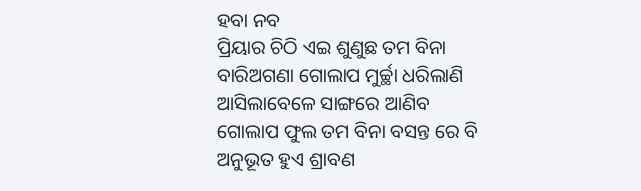ହବା ନବ
ପ୍ରିୟାର ଚିଠି ଏଇ ଶୁଣୁଛ ତମ ବିନା ବାରିଅଗଣା ଗୋଲାପ ମୁର୍ଚ୍ଛା ଧରିଲାଣି ଆସିଲାବେଳେ ସାଙ୍ଗରେ ଆଣିବ ଗୋଲାପ ଫୁଲ ତମ ବିନା ବସନ୍ତ ରେ ବି ଅନୁଭୂତ ହୁଏ ଶ୍ରାବଣ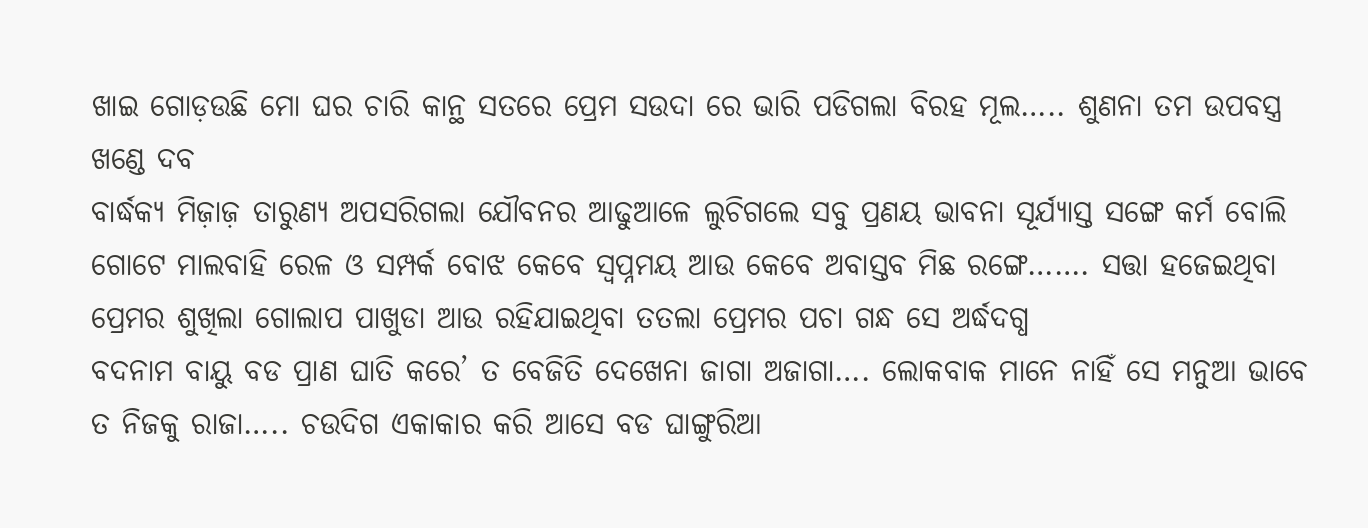ଖାଇ ଗୋଡ଼ଉଛି ମୋ ଘର ଚାରି କାନ୍ଥ ସତରେ ପ୍ରେମ ସଉଦା ରେ ଭାରି ପଡିଗଲା ବିରହ ମୂଲ….. ଶୁଣନା ତମ ଉପବସ୍ତ୍ର ଖଣ୍ଡେ ଦବ
ବାର୍ଦ୍ଧକ୍ୟ ମିଜ଼ାଜ଼ ତାରୁଣ୍ୟ ଅପସରିଗଲା ଯୌବନର ଆଢୁଆଳେ ଲୁଚିଗଲେ ସବୁ ପ୍ରଣୟ ଭାବନା ସୂର୍ଯ୍ୟାସ୍ତ ସଙ୍ଗେ କର୍ମ ବୋଲି ଗୋଟେ ମାଲବାହି ରେଳ ଓ ସମ୍ପର୍କ ବୋଝ କେବେ ସ୍ବପ୍ନମୟ ଆଉ କେବେ ଅବାସ୍ତବ ମିଛ ରଙ୍ଗେ……. ସତ୍ତା ହଜେଇଥିବା ପ୍ରେମର ଶୁଖିଲା ଗୋଲାପ ପାଖୁଡା ଆଉ ରହିଯାଇଥିବା ତତଲା ପ୍ରେମର ପଚା ଗନ୍ଧ ସେ ଅର୍ଦ୍ଧଦଗ୍ଧ
ବଦନାମ ବାୟୁ ବଡ ପ୍ରାଣ ଘାତି କରେ’ ତ ବେଜିତି ଦେଖେନା ଜାଗା ଅଜାଗା…. ଲୋକବାକ ମାନେ ନାହିଁ ସେ ମନୁଆ ଭାବେ ତ ନିଜକୁ ରାଜା….. ଚଉଦିଗ ଏକାକାର କରି ଆସେ ବଡ ଘାଙ୍ଗୁରିଆ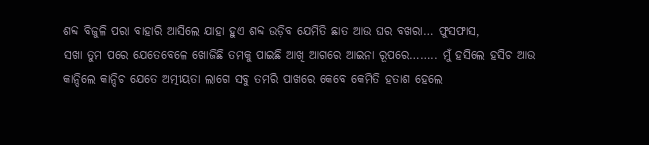ଶବ୍ଦ ବିଜୁଳି ପରା ବାହାରି ଆସିଲେ ଯାହା ହୁଏ ଶବ୍ଦ ଉଡ଼ିବ ଯେମିତି ଛାତ ଆଉ ଘର ବଖରା… ଫୁସଫାସ,
ସଖା ତୁମ ପରେ ଯେତେବେଳେ ଖୋଜିଛି ତମକୁ ପାଇଛି ଆଖି ଆଗରେ ଆଇନା ରୂପରେ…….. ମୁଁ ହସିଲେ ହସିଚ ଆଉ କାନ୍ଦିଲେ କାନ୍ଦିଚ ଯେତେ ଅତ୍ମୀୟତା ଲାଗେ ସବୁ ତମରି ପାଖରେ କେବେ କେମିତି ହତାଶ ହେଲେ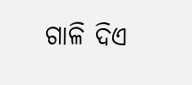ଗାଳି ଦିଏ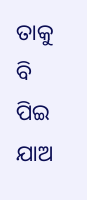ତାକୁ ବି ପିଇ ଯାଅ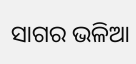ସାଗର ଭଳିଆ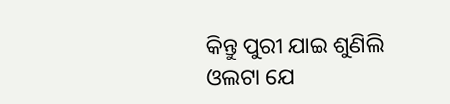କିନ୍ତୁ ପୁରୀ ଯାଇ ଶୁଣିଲି ଓଲଟା ଯେ